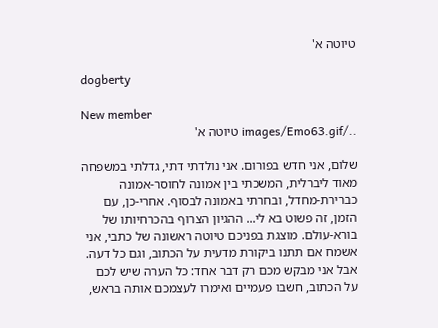טיוטה א'

dogberty

New member
../images/Emo63.gif טיוטה א'

שלום, אני חדש בפורום. אני נולדתי דתי, גדלתי במשפחה מאוד ליברלית, המשכתי בין אמונה לחוסר-אמונה כברירת-מחדל, ובחרתי באמונה לבסוף. אחרי-כן, עם הזמן, זה פשוט בא לי... ההגיון הצרוף בהכרחיותו של בורא-עולם. מוצגת בפניכם טיוטה ראשונה של כתבי, אני אשמח אם תתנו ביקורת מדעית על הכתוב, וגם כל דעה. אבל אני מבקש מכם רק דבר אחד: כל הערה שיש לכם על הכתוב, חשבו פעמיים ואימרו לעצמכם אותה בראש,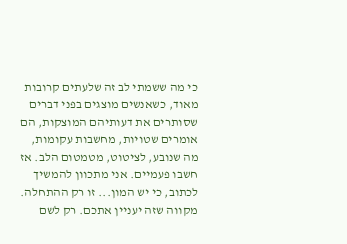כי מה ששמתי לב זה שלעתים קרובות מאוד, כשאנשים מוצגים בפני דברים שסותרים את דעותיהם המוצקות, הם אומרים שטויות, מחשבות עקומות, מה שנובע, לציטוט, מטמטום הלב. אז חשבו פעמיים. אני מתכוון להמשיך לכתוב, כי יש המון... זו רק ההתחלה. מקווה שזה יעניין אתכם. רק לשם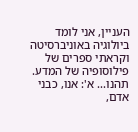העניין, אני לומד ביולוגיה באוניברסיטה וקראתי ספרים של פילוסופיה של המדע. תהנו... א': אנו, כבני אדם,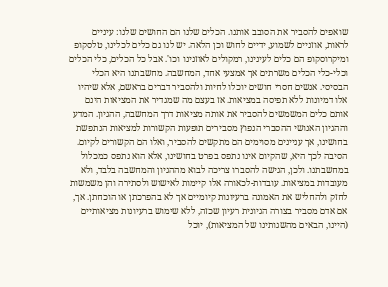שואפים להסביר את הסובב אותנו. הכלים שלנו הם החושים שלנו: עיניים לראות, אוזניים לשמוע, ידיים לחוש וכן הלאה. יש לנו גם כלים לכלינו, טלסקופ ומיקרוסקופ הם כלים לעינינו, רמקולים לאוזנינו וכו'. אבל כל הכלים, כלי הכלים וכלי-כלי הכלים משרתים אך אמצעי אחד, המחשבה. מחשבתנו היא הכלי הבסיסי. אנשים חסרי חושים יוכלו לחיות ולהסביר דברים בראשם, אלא שיהיו אלו דמיונות ללא תפיסה במציאות. אז בעצם מה שמגדיר את המציאות הינם אותם כלים המשמשים להסביר את אותה מציאות דרך המחשבה, ההגיון. המדע וההגיון האנושי ההסברי הנפוץ מסבירים תופעות הקשורות למציאות הנתפשת בחושינו, אך עניינים מסוימים הם מתקשים להסביר, ואלו הם הקשורים לקיום. הסיבה לכך היא, שהקיום אינו נתפס בפרט בחושינו, אלא הוא נתפס כמכלול במחשבתנו. ולכן, הגישה להסברו צריכה לבוא מההגיון והמחשבה בלבד, ולא מעובדות במציאות. עובדות-לכאורה אלו קיימות לאישוש ולסתירה והן משמשות לחזק ולהחליש את האמונה ברעיונות קיומיים אך לא בהפרכתן או הוכחתן. אך, אם אדם מסביר בצורה הגיונית רעיון שכזה, ללא שימוש ברעיונות מציאותיים (היינו, הבאים מהשגותינו של המציאות), יוכל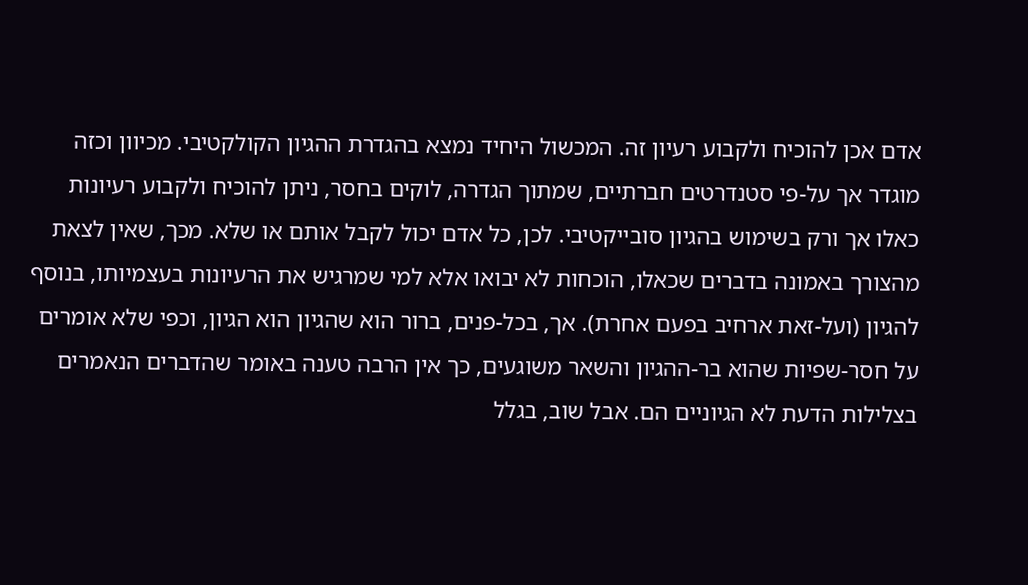אדם אכן להוכיח ולקבוע רעיון זה. המכשול היחיד נמצא בהגדרת ההגיון הקולקטיבי. מכיוון וכזה מוגדר אך על-פי סטנדרטים חברתיים, שמתוך הגדרה, לוקים בחסר, ניתן להוכיח ולקבוע רעיונות כאלו אך ורק בשימוש בהגיון סובייקטיבי. לכן, כל אדם יכול לקבל אותם או שלא. מכך, שאין לצאת מהצורך באמונה בדברים שכאלו, הוכחות לא יבואו אלא למי שמרגיש את הרעיונות בעצמיותו, בנוסף להגיון (ועל-זאת ארחיב בפעם אחרת). אך, בכל-פנים, ברור הוא שהגיון הוא הגיון, וכפי שלא אומרים על חסר-שפיות שהוא בר-ההגיון והשאר משוגעים, כך אין הרבה טענה באומר שהדברים הנאמרים בצלילות הדעת לא הגיוניים הם. אבל שוב, בגלל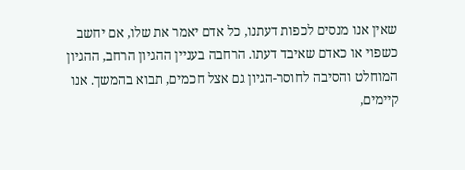שאין אנו מנסים לכפות דעתנו, כל אדם יאמר את שלו, אם יחשב כשפוי או כאדם שאיבד דעתו. הרחבה בעניין ההגיון הרחב, ההגיון המוחלט והסיבה לחוסר-הגיון גם אצל חכמים, תבוא בהמשך. אנו קיימים,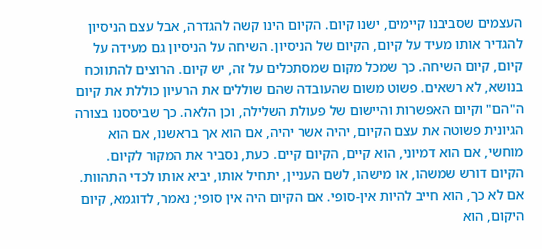העצמים שסביבנו קיימים, ישנו קיום. הקיום הינו קשה להגדרה, אבל עצם הניסיון להגדיר אותו מעיד על קיום, הקיום של הניסיון. השיחה על הניסיון גם מעידה על קיום, קיום השיחה. כך שמכל מקום שמסתכלים על זה, יש קיום. הרוצים להתווכח בנושא, לא רשאים. פשוט משום שהעובדה שהם שוללים את הרעיון כוללת את קיום ה"הם" וקיום האפשרות והיישום של פעולת השלילה, וכן הלאה. כך שביססנו בצורה הגיונית פשוטה את עצם הקיום, יהיה אשר יהיה, אם הוא אך בראשנו, אם הוא מוחשי, אם הוא דמיוני, הוא קיים, הקיום קיים. כעת, נסביר את המקור לקיום. הקיום דורש שמשהו, או מישהו, לשם העניין, יתחיל אותו, יביא אותו לכדי התהוות. אם לא כך, הוא חייב להיות אין-סופי. אם הקיום היה אין סופי; נאמר, לדוגמא, קיום היקום, הוא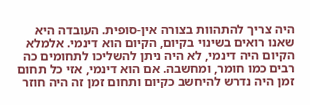היה צריך להתהוות בצורה אין-סופית. העובדה היא שאנו רואים בשינוי בקיום, הקיום הוא דינמי. אלמלא הקיום היה דינמי, לא היה ניתן להשליכו לתחומים כה רבים כמו חומר, ומחשבה. אם הוא דינמי, אזי כל תחום זמן היה נדרש להיחשב כקיום ותחום זמן זה היה חוזר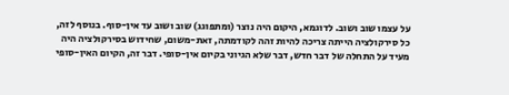על עצמו שוב ושוב. לדוגמא, היקום היה נוצר (ומתפוגג) שוב ושוב עד אין-סוף. בנוסף לזה, כל סירקולציה הייתה צריכה להיות זהה לקודמתה, זאת-משום, שחידוש בסירקולציה היה מעיד על התחלה של דבר חדש, דבר שלא הגיוני בקיום אין-סופי. דבר זה, הקיום האין-סופי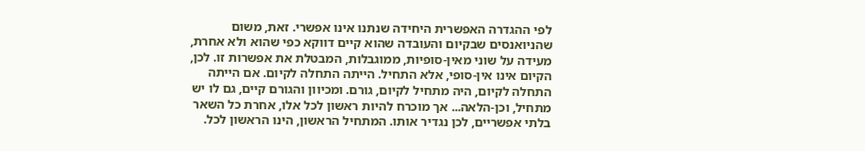לפי ההגדרה האפשרית היחידה שנתנו אינו אפשרי. זאת, משום שהניואנסים שבקיום והעובדה שהוא קיים דווקא כפי שהוא ולא אחרת, מעידה על שוני מאין-סופיות, ממוגבלות, המבטלת את אפשרות זו. לכן, הקיום אינו אין-סופי, אלא התחיל. הייתה התחלה לקיום. אם הייתה התחלה לקיום, היה מתחיל לקיום, גורם. ומכיוון והגורם קיים, גם לו יש מתחיל, וכן-הלאה... אך מוכרח להיות ראשון לכל אלו, אחרת כל השאר בלתי אפשריים, לכן נגדיר אותו. המתחיל הראשון, הינו הראשון לכל.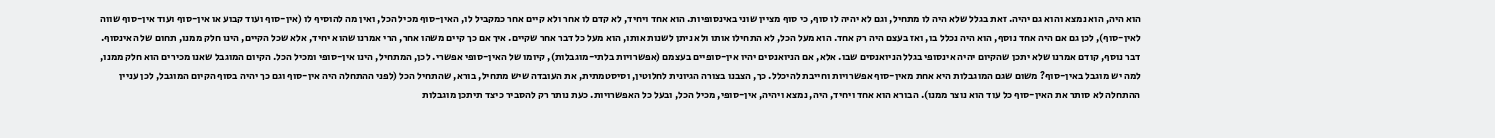הוא היה, הוא נמצא והוא גם יהיה. זאת בגלל שלא היה לו מתחיל, וגם לא יהיה לו סוף, כי סוף מציין שוני באינסופיות. הוא אחד ויחיד, לא קדם לו אחר ולא קיים אחר כמקביל לו, האין-סוף מכיל הכל, ואין מה להוסיף לו (אין-סוף ועוד קבוע או אין-סוף ועוד אין-סוף שווה לאין-סוף), לכן גם אם היה אחד נוסף, הוא היה נכלל בו, ואז בעצם היה רק אחד. הוא מעל הכל, לא התחילו אותו ולא ניתן לשנות אותו, הוא מעל כל דבר אחר שקיים. איך אם כך קיים משהו אחר, הרי אמרנו שהוא יחיד, אלא שכל הקיים, הינו חלק ממנו, תחום של האינסוף. דבר נוסף, קודם אמרנו שלא יתכן שהקיום יהיה אינסופי בגלל הניואנסים שבו. אלא, אם הניואנסים יהיו אין-סופיים בעצמם (אפשרויות בלתי-מוגבלות), קיומו של האין-סופי אפשרי. לכן, המתחיל, הינו אין-סופי ומכיל הכל. הקיום המוגבל שאנו מכירים הוא חלק ממנו, למה יש מוגבל באין-סוף? משום שגם המוגבלות היא אחת מאין-סוף אפשרויות וחייבת להיכלל. כך, הצבנו בצורה הגיונית לחלוטין, וסיסטמתית, את העובדה שיש מתחיל, בורא, שהתחיל הכל (לפני ההתחלה היה אין-סוף וגם כך יהיה בסוף הקיום המוגבל, לכן עניין ההתחלה לא סותר את האין-סוף כל עוד הוא נוצר ממנו). הבורא הוא אחד ויחיד, היה, נמצא ויהיה, אין-סופי, מכיל הכל, ובעל כל האפשרויות. כעת נותר רק להסביר כיצד תיתכן מוגבלות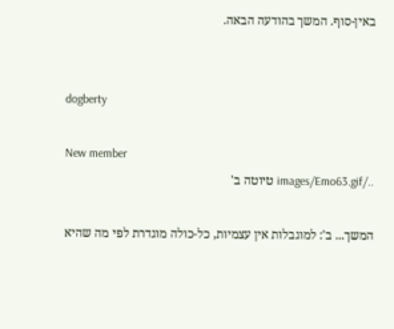באין-סוף. המשך בהודעה הבאה.


dogberty

New member
../images/Emo63.gif טיוטה ב'

המשך... ב': למוגבלות אין עצמיות, כל-כולה מוגדרת לפי מה שהיא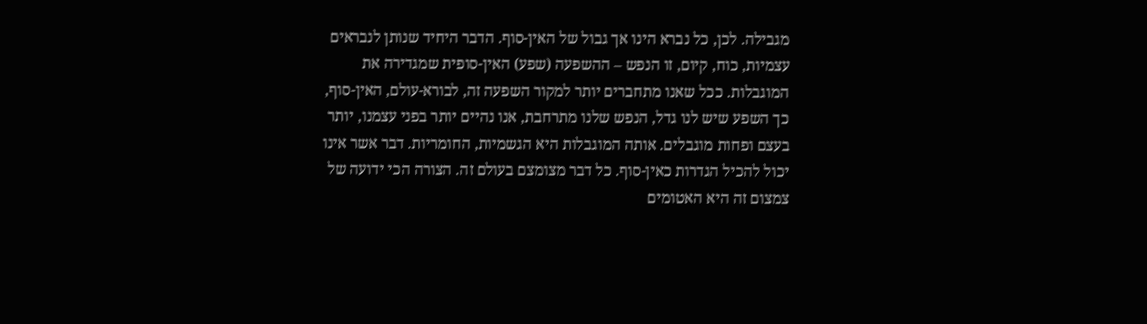מגבילה. לכן, כל נברא הינו אך גבול של האין-סוף. הדבר היחיד שנותן לנבראים עצמיות, כוח, קיום, זו הנפש – ההשפעה (שפע) האין-סופית שמגדירה את המוגבלות. ככל שאנו מתחברים יותר למקור השפעה זה, לבורא-עולם, האין-סוף, כך השפע שיש לנו גדל, הנפש שלנו מתרחבת, אנו נהיים יותר בפני עצמנו, יותר בעצם ופחות מוגבלים. אותה המוגבלות היא הגשמיות, החומריות. דבר אשר אינו יכול להכיל הגדרות כאין-סוף. כל דבר מצומצם בעולם זה. הצורה הכי ידועה של צמצום זה היא האטומים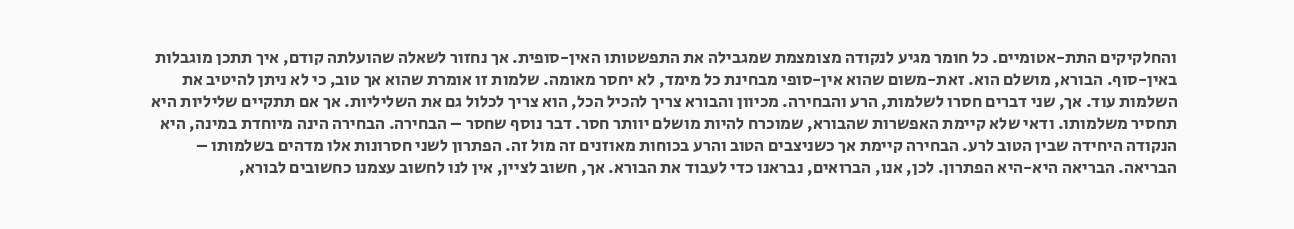והחלקיקים התת-אטומיים. כל חומר מגיע לנקודה מצומצמת שמגבילה את התפשטותו האין-סופית. אך נחזור לשאלה שהועלתה קודם, איך תתכן מוגבלות באין-סוף. הבורא, מושלם הוא. זאת-משום שהוא אין-סופי מבחינת כל מימד, לא יחסר מאומה. שלמות זו אומרת שהוא אך טוב, כי לא ניתן להיטיב את השלמות עוד. אך, שני דברים חסרו לשלמות, הרע והבחירה. מכיוון והבורא צריך להכיל הכל, הוא צריך לכלול גם את השליליות. אך אם תתקיים שליליות היא תחסיר משלמותו. ודאי שלא קיימת האפשרות שהבורא, שמוכרח להיות מושלם יוותר חסר. דבר נוסף שחסר – הבחירה. הבחירה הינה מיוחדת במינה, היא הנקודה היחידה שבין הטוב לרע. הבחירה קיימת אך כשניצבים הטוב והרע בכוחות מאוזנים זה מול זה. הפתרון לשני חסרונות אלו מדהים בשלמותו – הבריאה. הבריאה היא-היא הפתרון. לכן, אנו, הברואים, נבראנו כדי לעבוד את הבורא. אך, חשוב לציין, אין לנו לחשוב עצמנו כחשובים לבורא,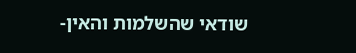שודאי שהשלמות והאין-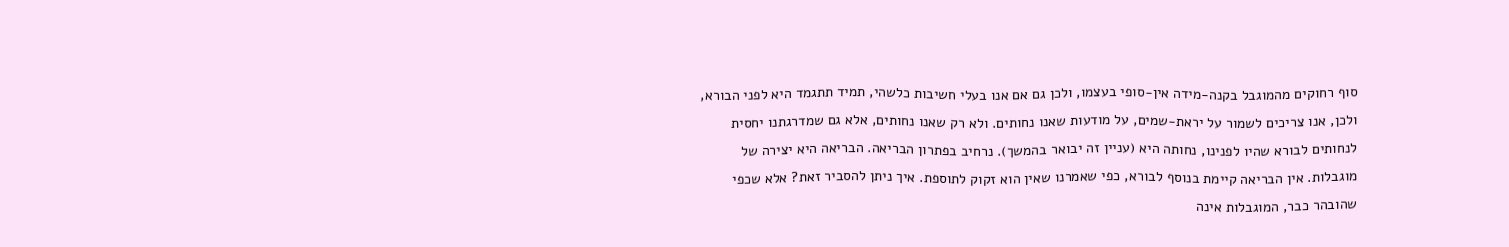סוף רחוקים מהמוגבל בקנה-מידה אין-סופי בעצמו, ולכן גם אם אנו בעלי חשיבות כלשהי, תמיד תתגמד היא לפני הבורא, ולכן, אנו צריכים לשמור על יראת-שמים, על מודעות שאנו נחותים. ולא רק שאנו נחותים, אלא גם שמדרגתנו יחסית לנחותים לבורא שהיו לפנינו, נחותה היא (עניין זה יבואר בהמשך). נרחיב בפתרון הבריאה. הבריאה היא יצירה של מוגבלות. אין הבריאה קיימת בנוסף לבורא, כפי שאמרנו שאין הוא זקוק לתוספת. איך ניתן להסביר זאת? אלא שכפי שהובהר כבר, המוגבלות אינה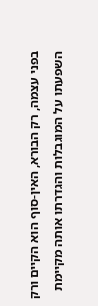בפני עצמה, רק הבורא, האין-סוף הוא הקיים ורק השפעתו על המוגבלות והגדרתו אותה מקיימת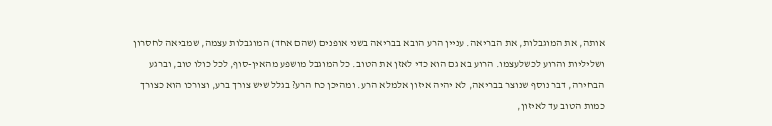אותה, את המוגבלות, את הבריאה. עניין הרע הובא בבריאה בשני אופנים (שהם אחד) המוגבלות עצמה, שמביאה לחסרון ושליליות והרוע לכשלעצמו. הרוע בא גם הוא כדי לאזן את הטוב. כל המוגבל מושפע מהאין-סוף, לכל כולו טוב, וברגע הבחירה, דבר נוסף שנוצר בבריאה, לא יהיה איזון אלמלא הרע. ומהיכן כח הרע? בגלל שיש צורך ברע, וצורכו הוא כצורך כמות הטוב עד לאיזון,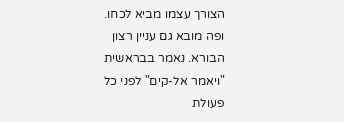הצורך עצמו מביא לכחו. ופה מובא גם עניין רצון הבורא. נאמר בבראשית "ויאמר אל-קים" לפני כל פעולת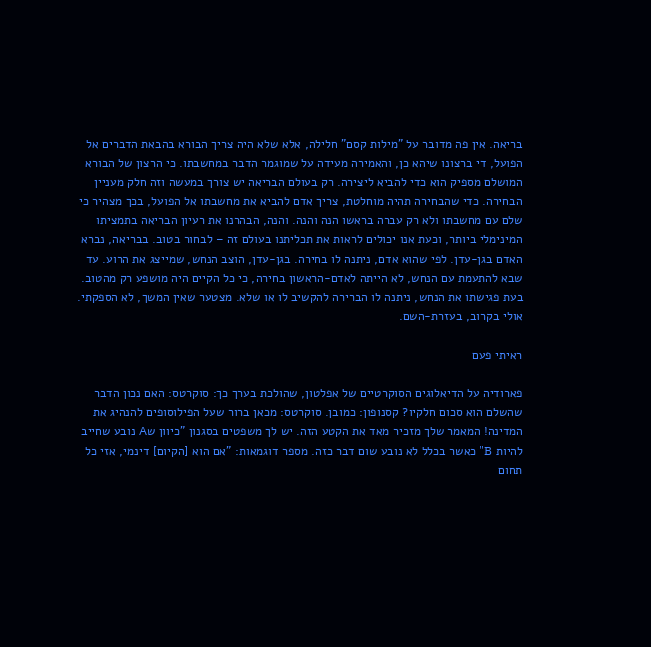בריאה. אין פה מדובר על "מילות קסם" חלילה, אלא שלא היה צריך הבורא בהבאת הדברים אל הפועל, די ברצונו שיהא כן, והאמירה מעידה על שמוגמר הדבר במחשבתו. כי הרצון של הבורא המושלם מספיק הוא כדי להביא ליצירה. רק בעולם הבריאה יש צורך במעשה וזה חלק מעניין הבחירה. כדי שהבחירה תהיה מוחלטת, צריך אדם להביא את מחשבתו אל הפועל, בכך מצהיר כי שלם עם מחשבתו ולא רק עברה בראשו הנה והנה. והנה, הבהרנו את רעיון הבריאה בתמציתו המינימלי ביותר, וכעת אנו יכולים לראות את תכליתנו בעולם זה – לבחור בטוב. בבריאה, נברא האדם בגן-עדן. לפי שהוא אדם, ניתנה לו בחירה. בגן-עדן, הוצב הנחש, שמייצג את הרוע. עד שבא להתעמת עם הנחש, לא הייתה לאדם-הראשון בחירה, כי כל הקיים היה מושפע רק מהטוב. בעת פגישתו את הנחש, ניתנה לו הברירה להקשיב לו או שלא. מצטער שאין המשך, לא הספקתי. אולי בקרוב, בעזרת-השם.

ראיתי פעם

פארודיה על הדיאלוגים הסוקרטיים של אפלטון, שהולכת בערך כך: סוקרטס: האם נכון הדבר שהשלם הוא סכום חלקיו? קסנופון: כמובן. סוקרטס: מכאן ברור שעל הפילוסופים להנהיג את המדינה! המאמר שלך מזכיר מאד את הקטע הזה. יש לך משפטים בסגנון "כיוון שA נובע שחייב להיות B" כאשר בכלל לא נובע שום דבר כזה. מספר דוגמאות: "אם הוא [הקיום] דינמי, אזי כל תחום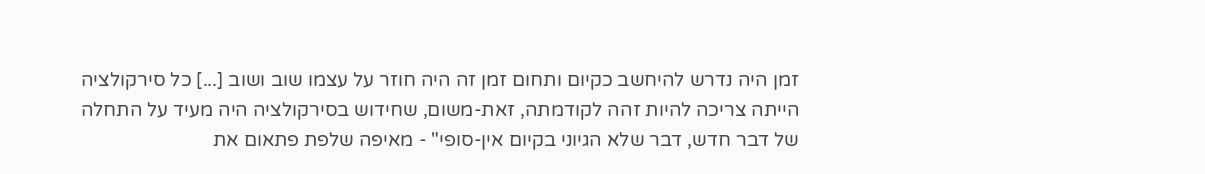זמן היה נדרש להיחשב כקיום ותחום זמן זה היה חוזר על עצמו שוב ושוב [...] כל סירקולציה הייתה צריכה להיות זהה לקודמתה, זאת-משום, שחידוש בסירקולציה היה מעיד על התחלה של דבר חדש, דבר שלא הגיוני בקיום אין-סופי" - מאיפה שלפת פתאום את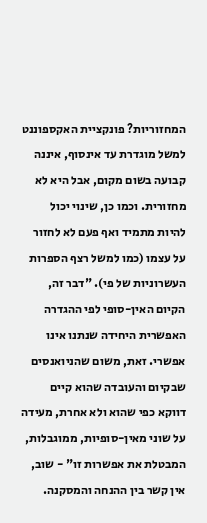המחזוריות? פונקציית האקספוננט למשל מוגדרת עד אינסוף, איננה קבועה בשום מקום, אבל היא לא מחזורית. וכמו כן, שינוי יכול להיות מתמיד ואף פעם לא לחזור על עצמו (כמו למשל רצף הספרות העשרוניות של פי). "דבר זה, הקיום האין-סופי לפי ההגדרה האפשרית היחידה שנתנו אינו אפשרי. זאת, משום שהניואנסים שבקיום והעובדה שהוא קיים דווקא כפי שהוא ולא אחרת, מעידה על שוני מאין-סופיות, ממוגבלות, המבטלת את אפשרות זו" - שוב, אין קשר בין ההנחה והמסקנה.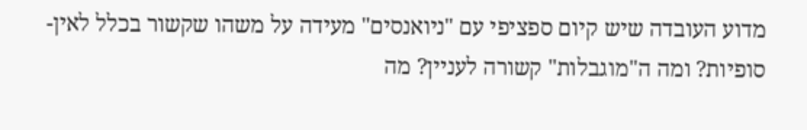מדוע העובדה שיש קיום ספציפי עם "ניואנסים" מעידה על משהו שקשור בכלל לאין-סופיות? ומה ה"מוגבלות" קשורה לעניין? מה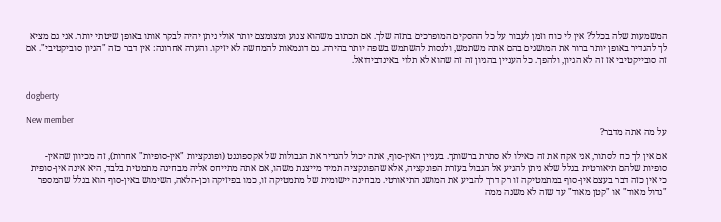המשמעות שלה בכלל? אין לי כוח וזמן לעבור על כל ההסקים המופרכים בתזה שלך. אם תכתוב משהוא צנוע ומצומצם יותר אולי ניתן יהיה לבקר אותו באופן שיטתי יותר. אני גם מציא לך להגדיר באופן יותר ברור את המושגים בהם אתה משתמש, ולנסות להשתמש בשפה יותר בהירה. גם דוגמאות להמחשה לא יזיקו. והערה אחרונה: אין דבר כזה "הגיון סוביקטיבי". אם זה סובייקטיבי אז זה לא הגיון, ולהפך. כל העניין בהגיון זה זה שהוא לא תלוי באינדבידואל.


dogberty

New member
על מה אתה מדבר?

אם אין לך כח לסתור, אני אקח את זה כאילו לא סתרת ברשותך. בעניין האין-סוף, אתה יכול להגדיר את הגבולות של אקספוננט (ופונקציות "אין-סופיות" אחרות), זה מכיוון שהאין-סופיות שלהם תיאורטית בגלל שלא ניתן להגיע אל הגבול בעזרת הפונקציה, אלא שהפונקציה תמיד מייצגת משהו, אם אתה מתייחס אליה מבחינה מתמטית בלבד, היא אינה אין-סופית כי אין כזה דבר בעצם אין-סוף במתמטיקה זו רק דרך להביע את המושג התיאורטי. מבחינה יישומית של מתמטיקה זו, כמו בפיזיקה וכן-הלאה, השימוש באין-סוף הוא בגלל שהמספר "גדול מאוד" או "קטן מאוד" עד שזה לא משנה ממה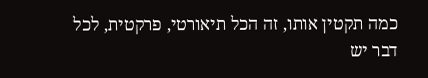כמה תקטין אותו, זה הכל תיאורטי, פרקטית, לכל דבר יש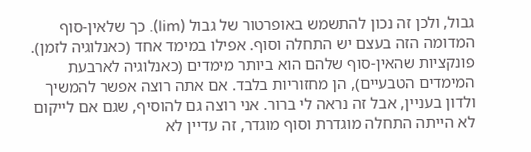גבול, ולכן זה נכון להתשמש באופרטור של גבול (lim). כך שלאין-סוף המדומה הזה בעצם יש התחלה וסוף. אפילו במימד אחד (כאנלוגיה לזמן). פונקציות שהאין-סוף שלהם הוא ביותר מימדים (כאנלוגיה לארבעת המימדים הטבעיים), הן מחזוריות בלבד. אם אתה רוצה אפשר להמשיך ולדון בעניין, אבל זה נראה לי ברור. אני רוצה גם להוסיף, שגם אם לייקום לא הייתה התחלה מוגדרת וסוף מוגדר, זה עדיין לא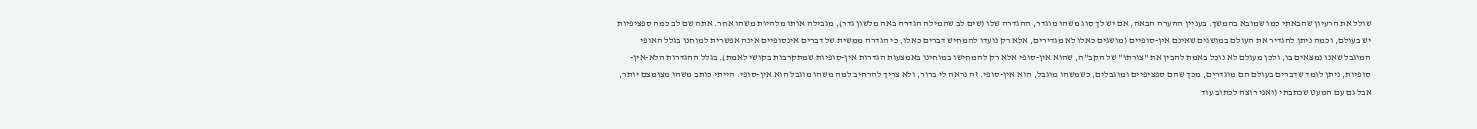שולל את הרעיון שהבאתי כמו שמובא בהמשך. בעניין ההערה הבאה, אם יש לך סוג משהו מוגדר, ההגדרה שלו (שים לב שהמילה הגדרה באה מלשון גדר), מגבילה אותו מלהיות משהו אחר. אתה שם לב כמה ספציפיות יש בעולם, וכמה ניתן להגדיר את העולם במושגים שאינם אין-סופיים (מושגים כאלו לא מגדירים, אלא רק נועדו להמחיש דברים כאלו, כי הגדרה ממשית של דברים אינסופיים אינה אפשרית למוחנו בגלל האופי המוגבל שאנו נמצאים בו, ולכן מעולם לא נוכל באמת להבין את "צורתו" של הקב"ה, שהוא אין-סופי אלא רק להמחישו במוחינו באמצעות הגדרות אין-סופיות שמתקרבות בקושי לאמת). בגלל ההגדרות הלא-אין-סופיות, ניתן לומד שדברים בעולם הם מוגדרים, מכך שהם ספציפיים ומוגבלים, כשמשהו מוגבל, הוא אין-סופי. זה נראה לי ברור, ולא צריך להרחיב למה משהו מוגבל הוא אין-סופי. הייתי כותב משהו מצומצם יותר, אבל גם עם המעט שכתבתי (ואני רוצה לכתוב עוד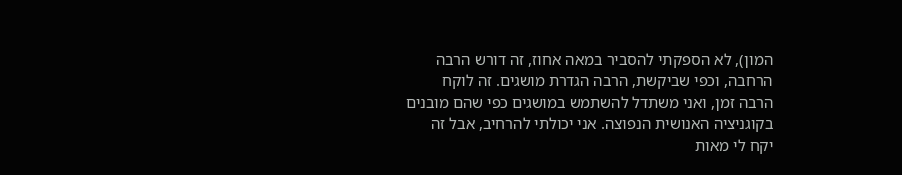המון), לא הספקתי להסביר במאה אחוז, זה דורש הרבה הרחבה, וכפי שביקשת, הרבה הגדרת מושגים. זה לוקח הרבה זמן, ואני משתדל להשתמש במושגים כפי שהם מובנים בקוגניציה האנושית הנפוצה. אני יכולתי להרחיב, אבל זה יקח לי מאות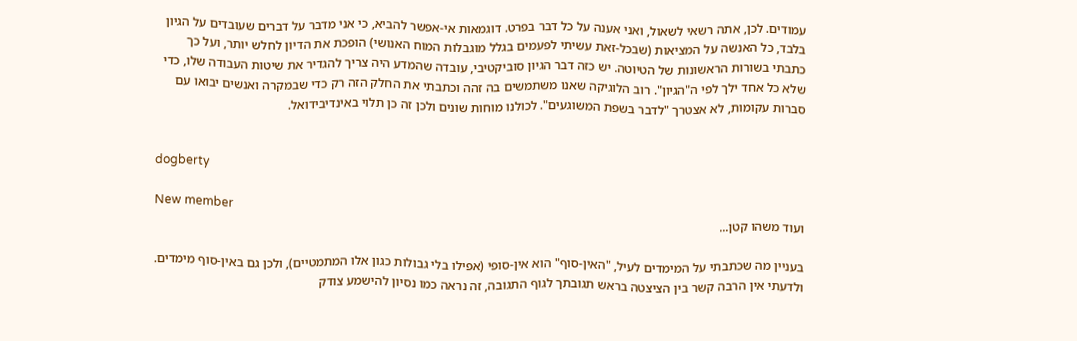עמודים. לכן, אתה רשאי לשאול, ואני אענה על כל דבר בפרט. דוגמאות אי-אפשר להביא, כי אני מדבר על דברים שעובדים על הגיון בלבד, כל האנשה על המציאות (שבכל-זאת עשיתי לפעמים בגלל מוגבלות המוח האנושי) הופכת את הדיון לחלש יותר, ועל כך כתבתי בשורות הראשונות של הטיוטה. יש כזה דבר הגיון סוביקטיבי, עובדה שהמדע היה צריך להגדיר את שיטות העבודה שלו, כדי שלא כל אחד ילך לפי ה"הגיון". רוב הלוגיקה שאנו משתמשים בה זהה וכתבתי את החלק הזה רק כדי שבמקרה ואנשים יבואו עם סברות עקומות, לא אצטרך "לדבר בשפת המשוגעים". לכולנו מוחות שונים ולכן זה כן תלוי באינדיבידואל.


dogberty

New member
ועוד משהו קטן...

בעניין מה שכתבתי על המימדים לעיל, "האין-סוף" הוא אין-סופי (אפילו בלי גבולות כגון אלו המתמטיים), ולכן גם באין-סוף מימדים. ולדעתי אין הרבה קשר בין הציצטה בראש תגובתך לגוף התגובה, זה נראה כמו נסיון להישמע צודק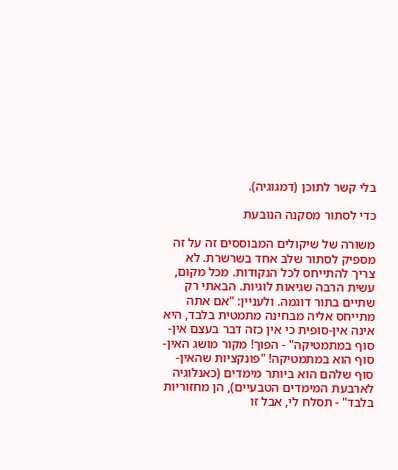בלי קשר לתוכן (דמגוגיה).

כדי לסתור מסקנה הנובעת

משורה של שיקולים המבוססים זה על זה מספיק לסתור שלב אחד בשרשרת. לא צריך להתייחס לכל הנקודות. מכל מקום, עשית הרבה שגיאות לוגיות. הבאתי רק שתיים בתור דוגמה. ולעניין: "אם אתה מתייחס אליה מבחינה מתמטית בלבד, היא אינה אין-סופית כי אין כזה דבר בעצם אין-סוף במתמטיקה" - הפוך! מקור מושג האין-סוף הוא במתמטיקה! "פונקציות שהאין-סוף שלהם הוא ביותר מימדים (כאנלוגיה לארבעת המימדים הטבעיים), הן מחזוריות בלבד" - תסלח לי, אבל זו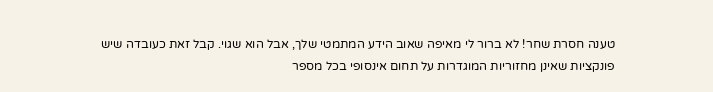טענה חסרת שחר! לא ברור לי מאיפה שאוב הידע המתמטי שלך, אבל הוא שגוי. קבל זאת כעובדה שיש פונקציות שאינן מחזוריות המוגדרות על תחום אינסופי בכל מספר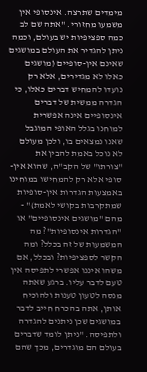מימדים שתרצה. אינסופי אין משמעו מחזורי. "אתה שם לב כמה ספציפיות יש בעולם, וכמה ניתן להגדיר את העולם במושגים שאינם אין-סופיים (מושגים כאלו לא מגדירים, אלא רק נועדו להמחיש דברים כאלו, כי הגדרה ממשית של דברים אינסופיים אינה אפשרית למוחנו בגלל האופי המוגבל שאנו נמצאים בו, ולכן מעולם לא נוכל באמת להבין את "צורתו" של הקב"ה, שהוא אין-סופי אלא רק להמחישו במוחינו באמצעות הגדרות אין-סופיות שמתקרבות בקושי לאמת)" - מהם "מושגים אינסופיים" או "הגדרות אינסופיות"? מה המשמעות של זה בכלל? ומה הקשר לספציפיות? ובכלל, אם משהו איננו אפשרי לתפיסה אין טעם לדבר עליו. ברגע שאתה מנסה לטעון טענות ולהוכיח אותן, אתה בהכרח חייב לדבר במושגים שכן ניתנים להגדרה ולתפיסה. "ניתן לומד שדברים בעולם הם מוגדרים, מכך שהם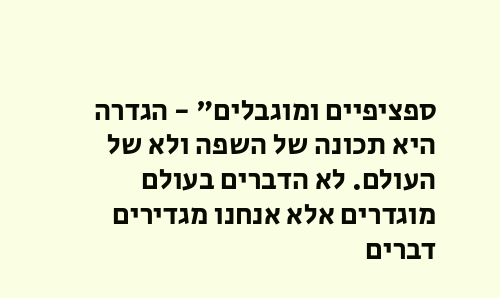ספציפיים ומוגבלים" - הגדרה היא תכונה של השפה ולא של העולם. לא הדברים בעולם מוגדרים אלא אנחנו מגדירים דברים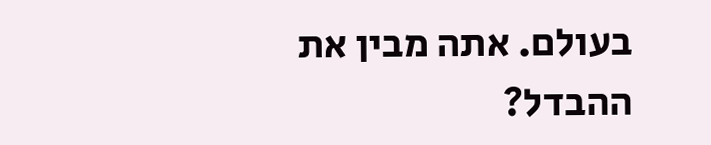בעולם. אתה מבין את ההבדל?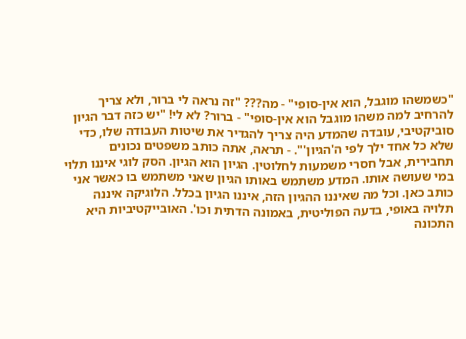"כשמשהו מוגבל, הוא אין-סופי" - מה??? "זה נראה לי ברור, ולא צריך להרחיב למה משהו מוגבל הוא אין-סופי" - ברור? לא לי! "יש כזה דבר הגיון סוביקטיבי, עובדה שהמדע היה צריך להגדיר את שיטות העבודה שלו, כדי שלא כל אחד ילך לפי ה'הגיון'". - תראה, אתה כותב משפטים נכונים תחבירית, אבל חסרי משמעות לחלוטין. הגיון הוא הגיון. הסק לוגי איננו תלוי במי שעושה אותו. המדע משתמש באותו הגיון שאני משתמש בו כאשר אני כותב כאן. וכל מה שאיננו ההגיון הזה, איננו הגיון בכלל. הלוגיקה איננה תלויה באופי, בדעה הפוליטית, באמונה הדתית וכו'. האובייקטיביות היא התכונה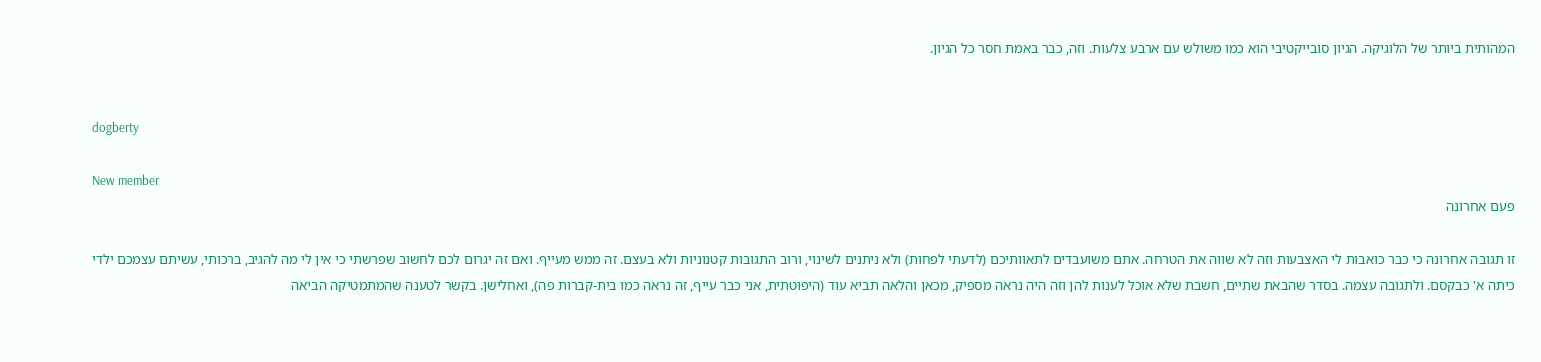המהותית ביותר של הלוגיקה. הגיון סובייקטיבי הוא כמו משולש עם ארבע צלעות. וזה, כבר באמת חסר כל הגיון.


dogberty

New member
פעם אחרונה

זו תגובה אחרונה כי כבר כואבות לי האצבעות וזה לא שווה את הטרחה. אתם משועבדים לתאוותיכם (לדעתי לפחות) ולא ניתנים לשינוי, ורוב התגובות קטנוניות ולא בעצם. זה ממש מעייף. ואם זה יגרום לכם לחשוב שפרשתי כי אין לי מה להגיב, ברכותי, עשיתם עצמכם ילדי כיתה א' כבקסם. ולתגובה עצמה. בסדר שהבאת שתיים, חשבת שלא אוכל לענות להן וזה היה נראה מספיק, מכאן והלאה תביא עוד (היפוטתית, אני כבר עייף, זה נראה כמו בית-קברות פה), ואחלישן. בקשר לטענה שהמתמטיקה הביאה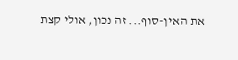את האין-סוף... זה נכון, אולי קצת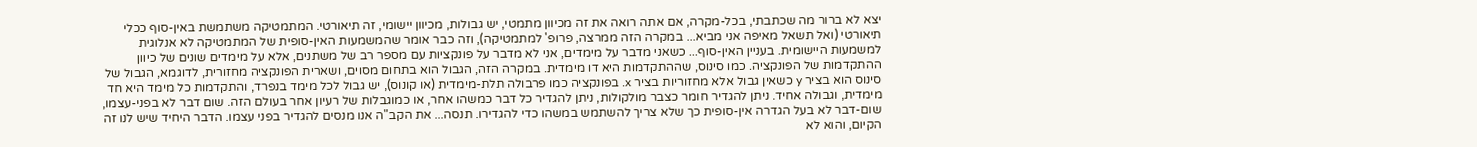יצא לא ברור מה שכתבתי, בכל-מקרה, אם אתה רואה את זה מכיוון מתמטי, יש גבולות, מכיוון יישומי, זה תיאורטי. המתמטיקה משתמשת באין-סוף ככלי תיאורטי (ואל תשאל מאיפה אני מביא... במקרה הזה ממרצה, פרופ' למתמטיקה), וזה כבר אומר שהמשמעות האין-סופית של המתמטיקה לא אנלוגית למשמעות היישומית. בעניין האין-סוף... כשאני מדבר על מימדים, אני לא מדבר על פונקציות עם מספר רב של משתנים, אלא על מימדים שונים של כיוון ההתקדמות של הפונקציה. כמו סינוס, שההתקדמות היא דו מימדית. במקרה הזה, הגבול הוא בתחום מסוים, ושארית הפונקציה מחזורית, לדוגמא, הגבול של סינוס הוא בציר y כשאין גבול אלא מחזוריות בציר x. בפונקציה כמו פרבולה תלת-מימדית (או קונוס), יש גבול לכל מימד בנפרד, והתקדמות כל מימד היא חד מימדית, וגבולה אחיד. ניתן להגדיר חומר כצבר מולקולות, ניתן להגדיר כל דבר כמשהו אחר, או כמוגבלות של רעיון אחר בעולם הזה. שום דבר לא בפני-עצמו, שום-דבר לא בעל הגדרה אין-סופית כך שלא צריך להשתמש במשהו כדי להגדירו. תנסה... את הקב"ה אנו מנסים להגדיר בפני עצמו. הדבר היחיד שיש לנו זה הקיום, והוא לא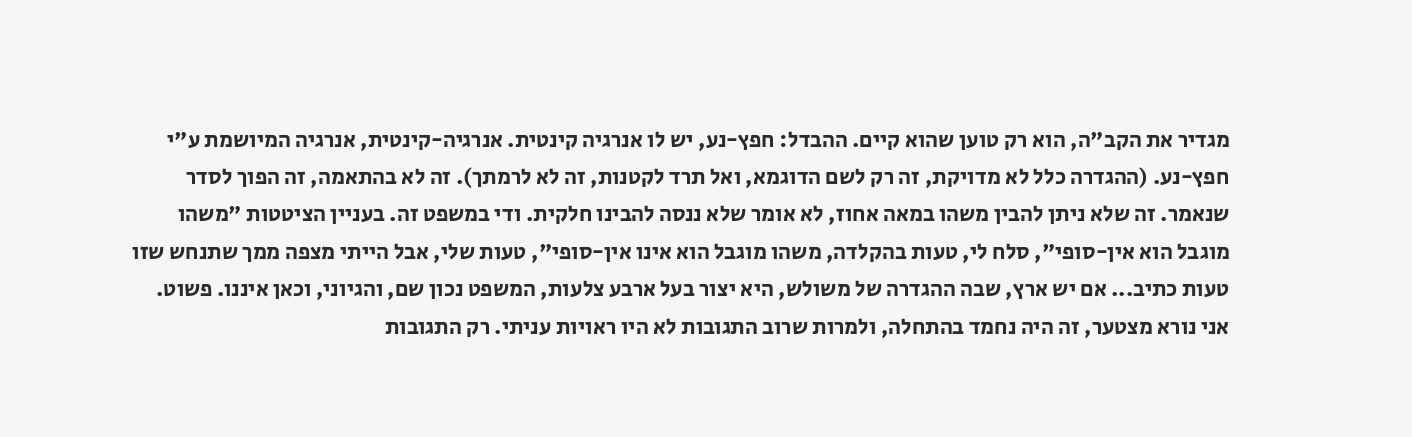מגדיר את הקב"ה, הוא רק טוען שהוא קיים. ההבדל: חפץ-נע, יש לו אנרגיה קינטית. אנרגיה-קינטית, אנרגיה המיושמת ע"י חפץ-נע. (ההגדרה כלל לא מדויקת, זה רק לשם הדוגמא, ואל תרד לקטנות, זה לא לרמתך). זה לא בהתאמה, זה הפוך לסדר שנאמר. זה שלא ניתן להבין משהו במאה אחוז, לא אומר שלא ננסה להבינו חלקית. ודי במשפט זה. בעניין הציטטות "משהו מוגבל הוא אין-סופי", סלח לי, טעות בהקלדה, משהו מוגבל הוא אינו אין-סופי", טעות שלי, אבל הייתי מצפה ממך שתנחש שזו טעות כתיב... אם יש ארץ, שבה ההגדרה של משולש, היא יצור בעל ארבע צלעות, המשפט נכון שם, והגיוני, וכאן איננו. פשוט. אני נורא מצטער, זה היה נחמד בהתחלה, ולמרות שרוב התגובות לא היו ראויות עניתי. רק התגובות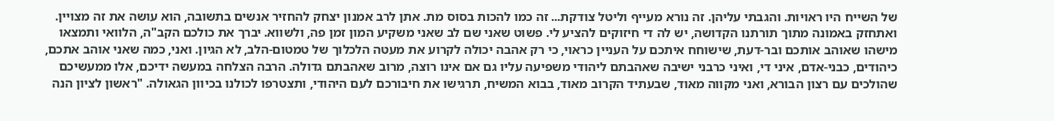של השייח היו ראויות. והגבתי עליהן. זה נורא מעייף וליטל צודקת... זה כמו להכות בסוס מת. אתן לרב אמנון יצחק להחזיר אנשים בתשובה, הוא עושה את זה מצויין. ואתחזק באמונה מתוך תורתנו הקדושה, יש לה די חיזוקים להציע לי. פשוט שאני שם לב שאני משקיע המון זמן פה, ולשווא. יברך את כולכם הקב"ה, הלוואי ותמצאו מישהו שאוהב אותכם ובר-דעת, שישוחח איתכם על העניין כראוי, כי רק אהבה יכולה לקרוע את מעטה הלכלוך של טמטום-הלב, לא הגיון. ואני, כמה שאני אוהב אתכם, כיהודים, כבני-אדם, איני די, ואיני כרבני ישיבה שאהבתם ליהודי משפיעה עליו גם אם אינו רוצה, מרוב שאהבתם גדולה. הרבה הצלחה במעשה ידיכם, אלו ממעשיכם שהולכים עם רצון הבורא, ואני מקווה מאוד, שבעתיד הקרוב מאוד, בבוא המשיח, תרגישו את חיבורכם לעם היהודי, ותצטרפו לכולנו בכיוון הגאולה. "ראשון לציון הנה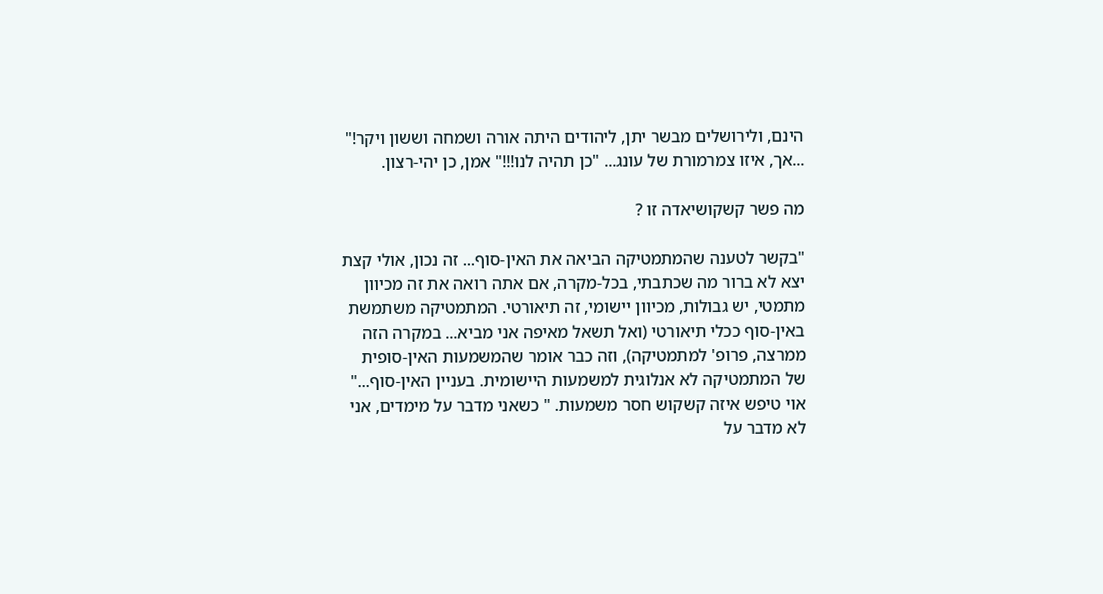הינם, ולירושלים מבשר יתן, ליהודים היתה אורה ושמחה וששון ויקר!" ...אך, איזו צמרמורת של עונג... "כן תהיה לנו!!!" אמן, כן יהי-רצון.

מה פשר קשקושיאדה זו ?

"בקשר לטענה שהמתמטיקה הביאה את האין-סוף... זה נכון, אולי קצת יצא לא ברור מה שכתבתי, בכל-מקרה, אם אתה רואה את זה מכיוון מתמטי, יש גבולות, מכיוון יישומי, זה תיאורטי. המתמטיקה משתמשת באין-סוף ככלי תיאורטי (ואל תשאל מאיפה אני מביא... במקרה הזה ממרצה, פרופ' למתמטיקה), וזה כבר אומר שהמשמעות האין-סופית של המתמטיקה לא אנלוגית למשמעות היישומית. בעניין האין-סוף..." אוי טיפש איזה קשקוש חסר משמעות. " כשאני מדבר על מימדים, אני לא מדבר על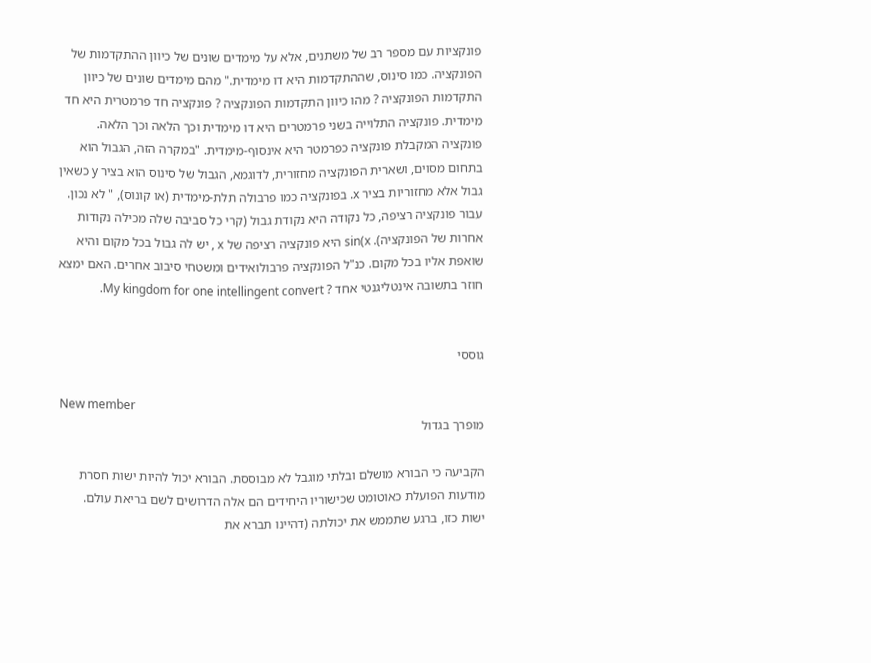פונקציות עם מספר רב של משתנים, אלא על מימדים שונים של כיוון ההתקדמות של הפונקציה. כמו סינוס, שההתקדמות היא דו מימדית." מהם מימדים שונים של כיוון התקדמות הפונקציה ? מהו כיוון התקדמות הפונקציה ? פונקציה חד פרמטרית היא חד מימדית. פונקציה התלוייה בשני פרמטרים היא דו מימדית וכך הלאה וכך הלאה. פונקציה המקבלת פונקציה כפרמטר היא אינסוף-מימדית. "במקרה הזה, הגבול הוא בתחום מסוים, ושארית הפונקציה מחזורית, לדוגמא, הגבול של סינוס הוא בציר y כשאין גבול אלא מחזוריות בציר x. בפונקציה כמו פרבולה תלת-מימדית (או קונוס), " לא נכון. עבור פונקציה רציפה, כל נקודה היא נקודת גבול (קרי כל סביבה שלה מכילה נקודות אחרות של הפונקציה). sin(x היא פונקציה רציפה של x , יש לה גבול בכל מקום והיא שואפת אליו בכל מקום. כנ"ל הפונקציה פרבולואידים ומשטחי סיבוב אחרים. האם ימצא חוזר בתשובה אינטליגנטי אחד ? My kingdom for one intellingent convert.


גוססי

New member
מופרך בגדול

הקביעה כי הבורא מושלם ובלתי מוגבל לא מבוססת. הבורא יכול להיות ישות חסרת מודעות הפועלת כאוטומט שכישוריו היחידים הם אלה הדרושים לשם בריאת עולם. ישות כזו, ברגע שתממש את יכולתה (דהיינו תברא את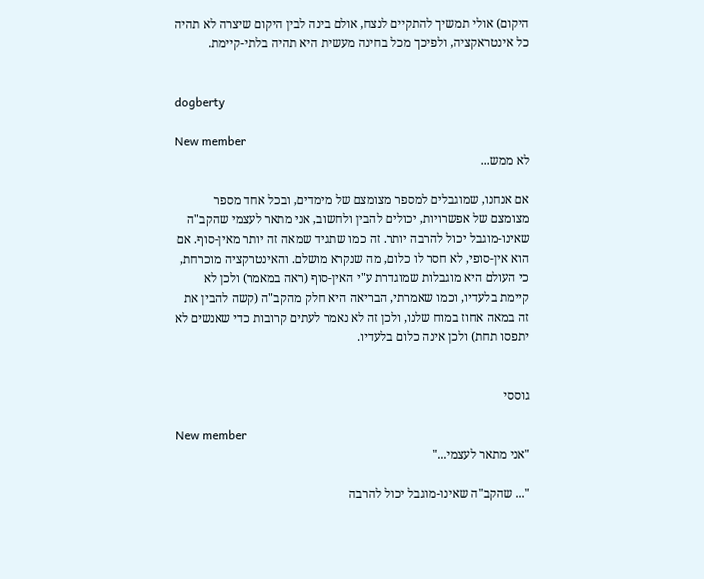היקום) אולי תמשיך להתקיים לנצח, אולם בינה לבין היקום שיצרה לא תהיה כל אינטראקציה, ולפיכך מכל בחינה מעשית היא תהיה בלתי-קיימת.


dogberty

New member
לא ממש...

אם אנחנו, שמוגבלים למספר מצומצם של מימדים, ובכל אחד מספר מצומצם של אפשרויות, יכולים להבין ולחשוב, אני מתאר לעצמי שהקב"ה שאינו-מוגבל יכול להרבה יותר. זה כמו שתגיד שמאה זה יותר מאין-סוף. אם הוא אין-סופי, לא חסר לו כלום, מה שנקרא מושלם. והאינטרקציה מוכרחת, כי העולם היא מוגבלות שמוגדרת ע"י האין-סוף (ראה במאמר) ולכן לא קיימת בלעדיו, וכמו שאמרתי, הבריאה היא חלק מהקב"ה (קשה להבין את זה במאה אחוז במוח שלנו, ולכן זה לא נאמר לעתים קרובות כדי שאנשים לא יתפסו תחת) ולכן אינה כלום בלעדיו.


גוססי

New member
"אני מתאר לעצמי..."

"... שהקב"ה שאינו-מוגבל יכול להרבה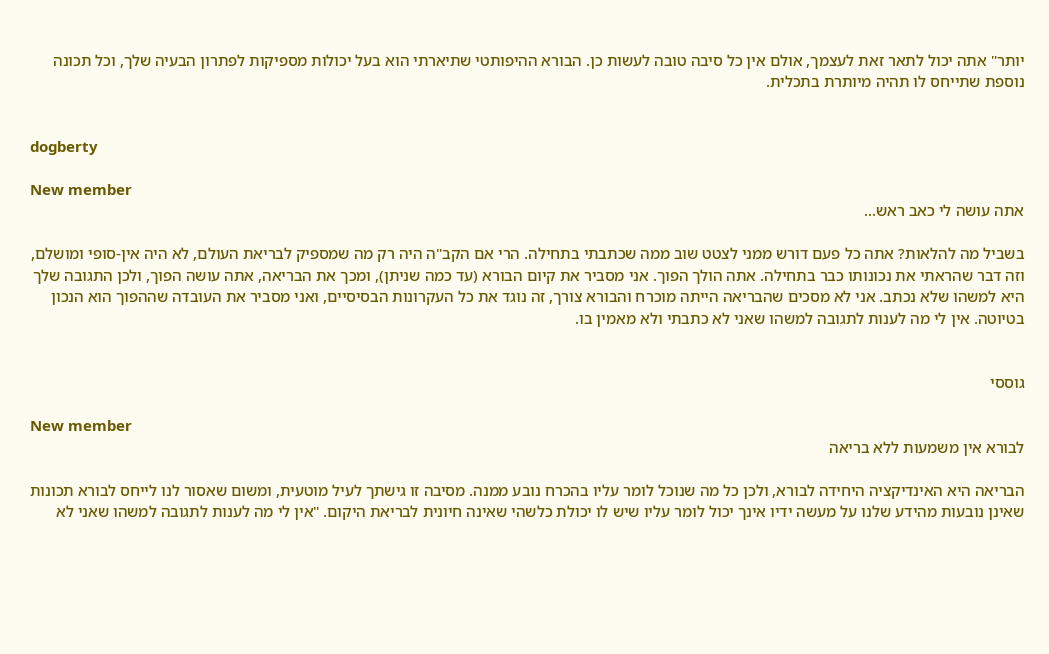יותר" אתה יכול לתאר זאת לעצמך, אולם אין כל סיבה טובה לעשות כן. הבורא ההיפותטי שתיארתי הוא בעל יכולות מספיקות לפתרון הבעיה שלך, וכל תכונה נוספת שתייחס לו תהיה מיותרת בתכלית.


dogberty

New member
אתה עושה לי כאב ראש...

בשביל מה להלאות? אתה כל פעם דורש ממני לצטט שוב ממה שכתבתי בתחילה. הרי אם הקב"ה היה רק מה שמספיק לבריאת העולם, לא היה אין-סופי ומושלם, וזה דבר שהראתי את נכונותו כבר בתחילה. אתה הולך הפוך. אני מסביר את קיום הבורא (עד כמה שניתן), ומכך את הבריאה, אתה עושה הפוך, ולכן התגובה שלך היא למשהו שלא נכתב. אני לא מסכים שהבריאה הייתה מוכרח והבורא צורך, זה נוגד את כל העקרונות הבסיסיים, ואני מסביר את העובדה שההפוך הוא הנכון בטיוטה. אין לי מה לענות לתגובה למשהו שאני לא כתבתי ולא מאמין בו.


גוססי

New member
לבורא אין משמעות ללא בריאה

הבריאה היא האינדיקציה היחידה לבורא, ולכן כל מה שנוכל לומר עליו בהכרח נובע ממנה. מסיבה זו גישתך לעיל מוטעית, ומשום שאסור לנו לייחס לבורא תכונות שאינן נובעות מהידע שלנו על מעשה ידיו אינך יכול לומר עליו שיש לו יכולת כלשהי שאינה חיונית לבריאת היקום. "אין לי מה לענות לתגובה למשהו שאני לא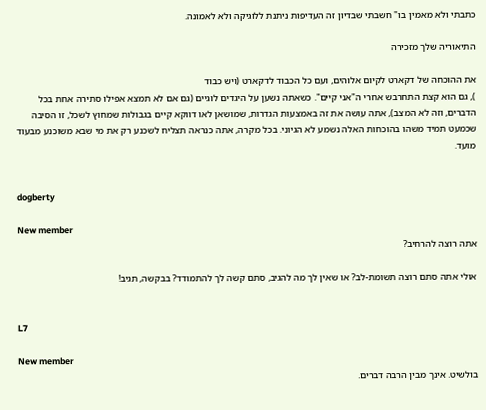כתבתי ולא מאמין בו" חשבתי שבדיון זה העדיפות ניתנת ללוגיקה ולא לאמונה.

התיאוריה שלך מזכירה

את ההוכחה של דקארט לקיום אלוהים, ועם כל הכבוד לדקארט (ויש כבוד
), גם הוא קצת התחרבש אחרי ה"אני קיים". כשאתה נשען על היגדים לוגיים (גם אם לא תמצא אפילו סתירה אחת בכל הדברים, וזה לא המצב), אתה עושה את זה באמצעות הגדרות, שמושאן לאו דווקא קיים בגבולות שמחוץ לשכל, זו הסיבה שכמעט תמיד משהו בהוכחות האלה נשמע לא הגיוני. בכל מקרה, אתה כנראה תצליח לשכנע רק את מי שבא משוכנע מבעוד מועד.


dogberty

New member
אתה רוצה להרחיב?

אולי אתה סתם רוצה תשומת-לב? או שאין לך מה להגיב, סתם קשה לך להתמודד? בבקשה, תגיב!


L7

New member
בולשיט. אינך מבין הרבה דברים.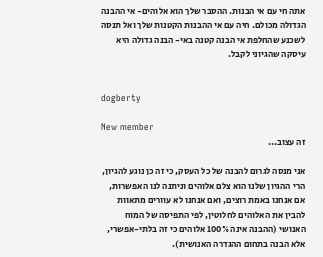אתה חי עם אי הבנות. ההסבר שלך הוא אלוהים- אי ההבנה הגדולה מכולם. חיה עם אי ההבנות הקטנות שלך ואל תנסה לשכנע שהחלפת אי הבנה קטנה באי- הבנה גדולה היא עיסקה שהגיוני לקבל.


dogberty

New member
זה עצוב...

אני מנסה לגרום להבנה של כל העסק, כי זה כן נוגע להגיון, הרי ההגיון שלנו הוא צלם אלוהים וניתנה לנו האפשרות, אם אנחנו באמת רוצים, ואם אנחנו לא עוורים מתאוות להבין את האלוהים לחלוטין, לפי התפיסה של המוח האנושי (ההבנה אינה 100% אלוהים כי זה בלתי-אפשרי, אלא הבנה בתחום ההגדרה האנושית).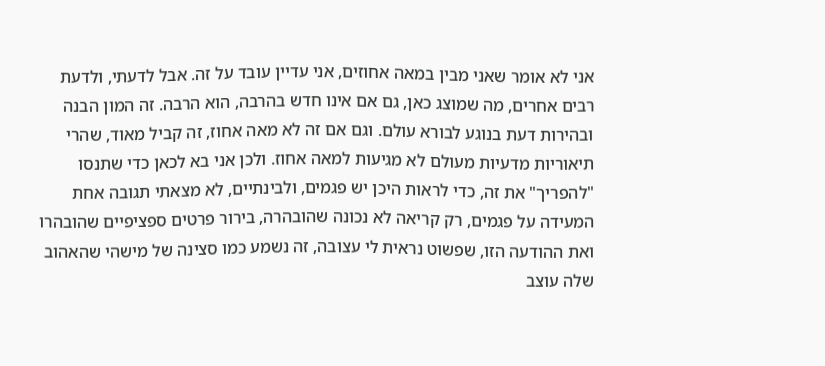אני לא אומר שאני מבין במאה אחוזים, אני עדיין עובד על זה. אבל לדעתי, ולדעת רבים אחרים, מה שמוצג כאן, גם אם אינו חדש בהרבה, הוא הרבה. זה המון הבנה ובהירות דעת בנוגע לבורא עולם. וגם אם זה לא מאה אחוז, זה קביל מאוד, שהרי תיאוריות מדעיות מעולם לא מגיעות למאה אחוז. ולכן אני בא לכאן כדי שתנסו "להפריך" את זה, כדי לראות היכן יש פגמים, ולבינתיים, לא מצאתי תגובה אחת המעידה על פגמים, רק קריאה לא נכונה שהובהרה, בירור פרטים ספציפיים שהובהרו ואת ההודעה הזו, שפשוט נראית לי עצובה, זה נשמע כמו סצינה של מישהי שהאהוב שלה עוצב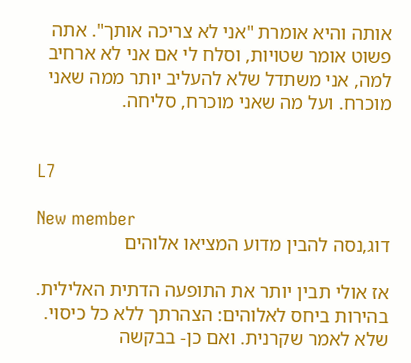אותה והיא אומרת "אני לא צריכה אותך". אתה פשוט אומר שטויות, וסלח לי אם אני לא ארחיב למה, אני משתדל שלא להעליב יותר ממה שאני מוכרח. ועל מה שאני מוכרח, סליחה.


L7

New member
דוג,נסה להבין מדוע המציאו אלוהים

אז אולי תבין יותר את התופעה הדתית האלילית. בהירות ביחס לאלוהים: הצהרתך ללא כל כיסוי. שלא לאמר שקרנית. ואם כן- בבקשה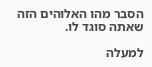הסבר מהו האלוהים הזה שאתה סוגד לו.

למעלה